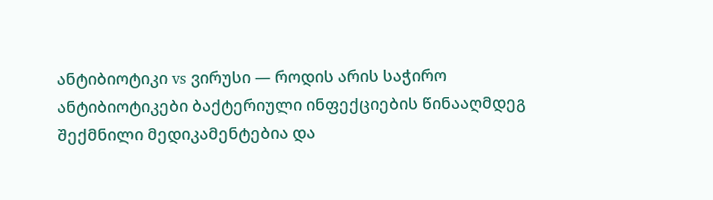ანტიბიოტიკი vs ვირუსი — როდის არის საჭირო
ანტიბიოტიკები ბაქტერიული ინფექციების წინააღმდეგ შექმნილი მედიკამენტებია და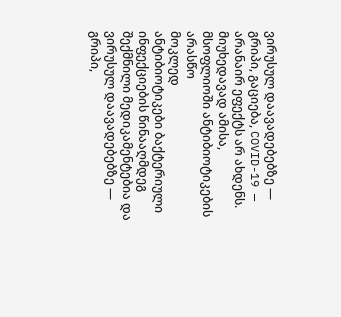ვირუსულ დაავადებებზე — გრიპი, გაციება, COVID-19 — არანაირ ეფექტს არ ახდენს. მიუხედავად ამისა, მსოფლიოში ანტიბიოტიკების არასწო
მოკლედ
ანტიბიოტიკები ბაქტერიული ინფექციების წინააღმდეგ შექმნილი მედიკამენტებია და ვირუსულ დაავადებებზე — გრიპი,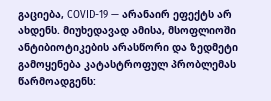გაციება, COVID-19 — არანაირ ეფექტს არ ახდენს. მიუხედავად ამისა, მსოფლიოში ანტიბიოტიკების არასწორი და ზედმეტი გამოყენება კატასტროფულ პრობლემას წარმოადგენს: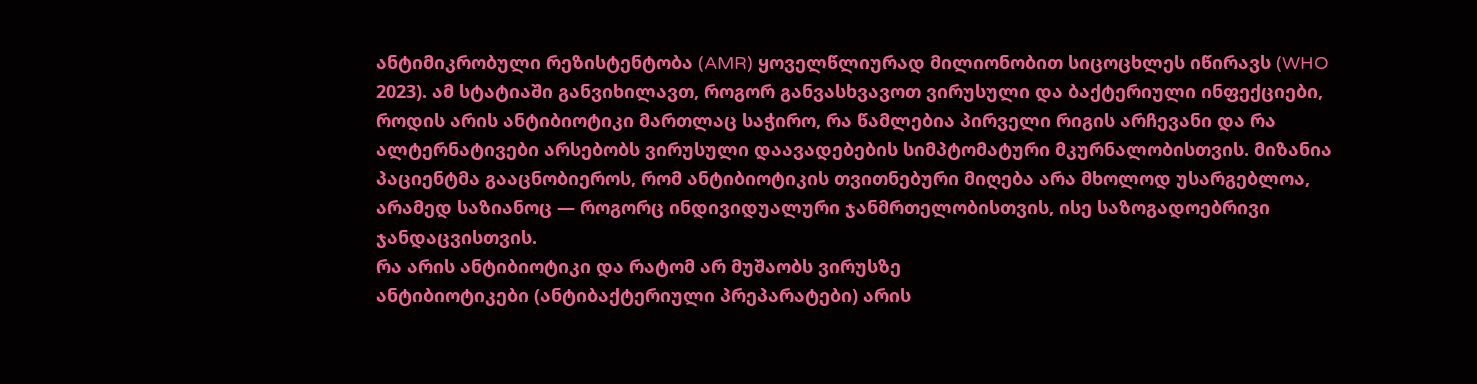ანტიმიკრობული რეზისტენტობა (AMR) ყოველწლიურად მილიონობით სიცოცხლეს იწირავს (WHO 2023). ამ სტატიაში განვიხილავთ, როგორ განვასხვავოთ ვირუსული და ბაქტერიული ინფექციები, როდის არის ანტიბიოტიკი მართლაც საჭირო, რა წამლებია პირველი რიგის არჩევანი და რა ალტერნატივები არსებობს ვირუსული დაავადებების სიმპტომატური მკურნალობისთვის. მიზანია პაციენტმა გააცნობიეროს, რომ ანტიბიოტიკის თვითნებური მიღება არა მხოლოდ უსარგებლოა, არამედ საზიანოც — როგორც ინდივიდუალური ჯანმრთელობისთვის, ისე საზოგადოებრივი ჯანდაცვისთვის.
რა არის ანტიბიოტიკი და რატომ არ მუშაობს ვირუსზე
ანტიბიოტიკები (ანტიბაქტერიული პრეპარატები) არის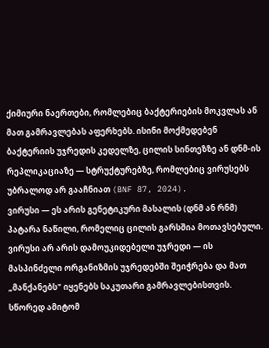ქიმიური ნაერთები, რომლებიც ბაქტერიების მოკვლას ან მათ გამრავლებას აფერხებს. ისინი მოქმედებენ ბაქტერიის უჯრედის კედელზე, ცილის სინთეზზე ან დნმ-ის რეპლიკაციაზე — სტრუქტურებზე, რომლებიც ვირუსებს უბრალოდ არ გააჩნიათ (BNF 87, 2024).
ვირუსი — ეს არის გენეტიკური მასალის (დნმ ან რნმ) პატარა ნაწილი, რომელიც ცილის გარსშია მოთავსებული. ვირუსი არ არის დამოუკიდებელი უჯრედი — ის მასპინძელი ორგანიზმის უჯრედებში შეიჭრება და მათ „მანქანებს" იყენებს საკუთარი გამრავლებისთვის. სწორედ ამიტომ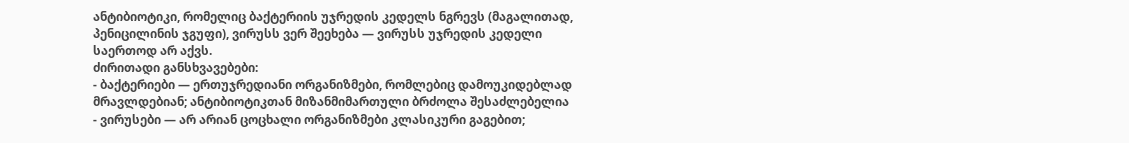ანტიბიოტიკი, რომელიც ბაქტერიის უჯრედის კედელს ნგრევს (მაგალითად, პენიცილინის ჯგუფი), ვირუსს ვერ შეეხება — ვირუსს უჯრედის კედელი საერთოდ არ აქვს.
ძირითადი განსხვავებები:
- ბაქტერიები — ერთუჯრედიანი ორგანიზმები, რომლებიც დამოუკიდებლად მრავლდებიან; ანტიბიოტიკთან მიზანმიმართული ბრძოლა შესაძლებელია
- ვირუსები — არ არიან ცოცხალი ორგანიზმები კლასიკური გაგებით;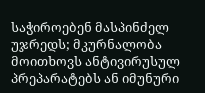საჭიროებენ მასპინძელ უჯრედს; მკურნალობა მოითხოვს ანტივირუსულ პრეპარატებს ან იმუნური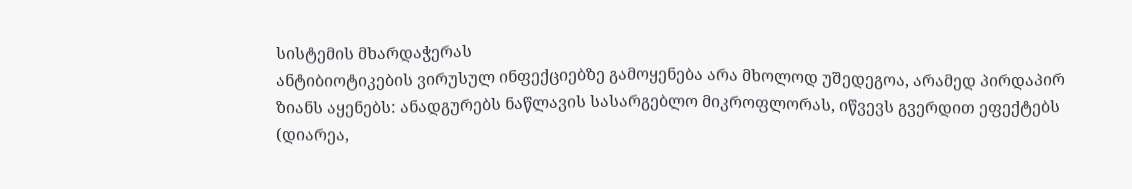სისტემის მხარდაჭერას
ანტიბიოტიკების ვირუსულ ინფექციებზე გამოყენება არა მხოლოდ უშედეგოა, არამედ პირდაპირ ზიანს აყენებს: ანადგურებს ნაწლავის სასარგებლო მიკროფლორას, იწვევს გვერდით ეფექტებს (დიარეა,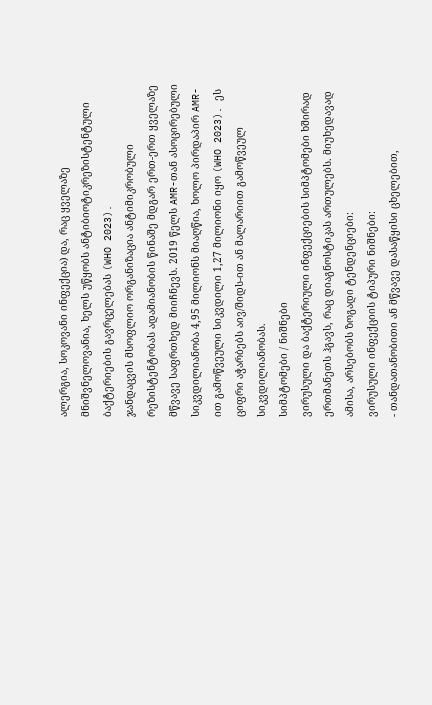ალერგია, სოკოვანი ინფექცია) და, რაც ყველაზე მნიშვნელოვანია, ხელს უწყობს ანტიბიოტიკრეზისტენტული ბაქტერიების გავრცელებას (WHO 2023).
ჯანდაცვის მსოფლიო ორგანიზაცია ანტიმიკრობული რეზისტენტობას ადამიანობის წინაშე მდგარ ერთ-ერთ ყველაზე მწვავე საფრთხედ მიიჩნევს. 2019 წელს AMR-თან ასოცირებული სიკვდილიანობა 4,95 მილიონს მიაღწია, ხოლო პირდაპირ AMR-ით გამოწვეული სიკვდილი 1,27 მილიონი იყო (WHO 2023). ეს ციფრი აჭარბებს აივ/შიდს-ით ან მალარიით გამოწვეულ სიკვდილიანობას.
სიმპტომები / ნიშნები
ვირუსული და ბაქტერიული ინფექციების სიმპტომები ხშირად ერთმანეთს ჰგავს, რაც დიაგნოსტიკას ართულებს. მიუხედავად ამისა, არსებობს ზოგადი ტენდენციები:
ვირუსული ინფექციის ტიპური ნიშნები:
- თანდათანობითი ან მწვავე დასაწყისი ცხელებით,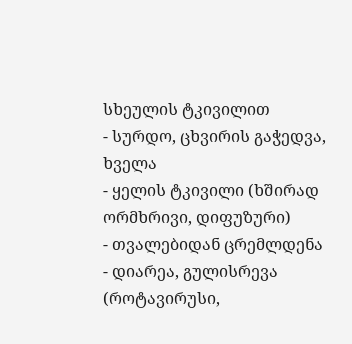სხეულის ტკივილით
- სურდო, ცხვირის გაჭედვა, ხველა
- ყელის ტკივილი (ხშირად ორმხრივი, დიფუზური)
- თვალებიდან ცრემლდენა
- დიარეა, გულისრევა (როტავირუსი,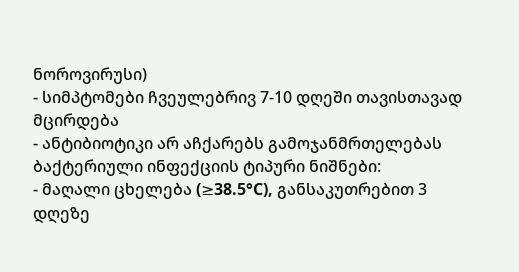ნოროვირუსი)
- სიმპტომები ჩვეულებრივ 7-10 დღეში თავისთავად მცირდება
- ანტიბიოტიკი არ აჩქარებს გამოჯანმრთელებას
ბაქტერიული ინფექციის ტიპური ნიშნები:
- მაღალი ცხელება (≥38.5°C), განსაკუთრებით 3 დღეზე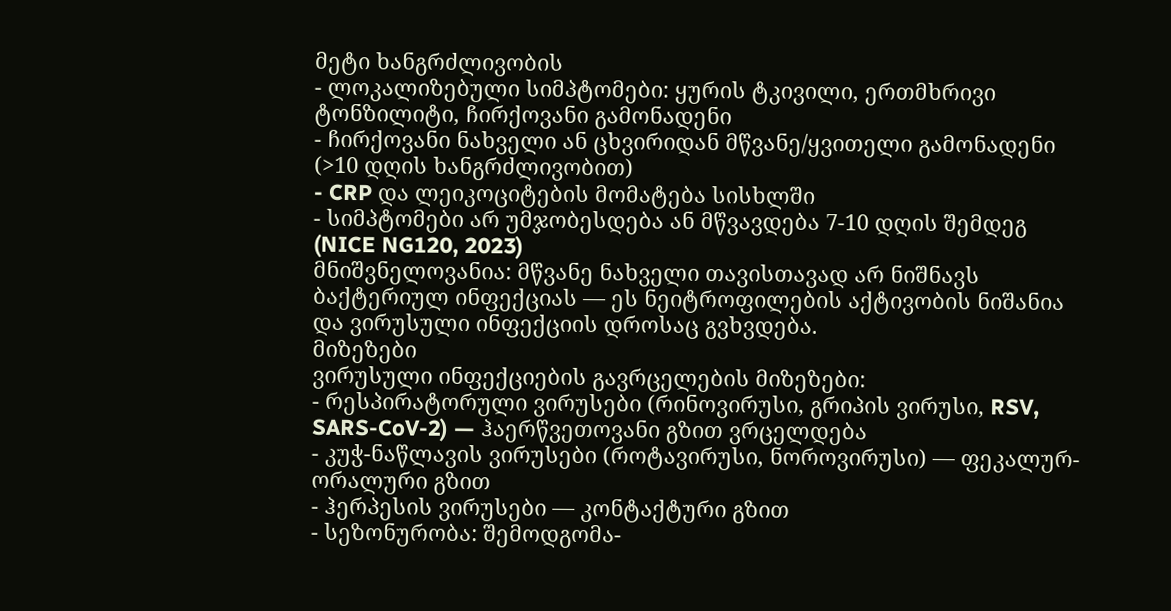მეტი ხანგრძლივობის
- ლოკალიზებული სიმპტომები: ყურის ტკივილი, ერთმხრივი ტონზილიტი, ჩირქოვანი გამონადენი
- ჩირქოვანი ნახველი ან ცხვირიდან მწვანე/ყვითელი გამონადენი (>10 დღის ხანგრძლივობით)
- CRP და ლეიკოციტების მომატება სისხლში
- სიმპტომები არ უმჯობესდება ან მწვავდება 7-10 დღის შემდეგ (NICE NG120, 2023)
მნიშვნელოვანია: მწვანე ნახველი თავისთავად არ ნიშნავს ბაქტერიულ ინფექციას — ეს ნეიტროფილების აქტივობის ნიშანია და ვირუსული ინფექციის დროსაც გვხვდება.
მიზეზები
ვირუსული ინფექციების გავრცელების მიზეზები:
- რესპირატორული ვირუსები (რინოვირუსი, გრიპის ვირუსი, RSV, SARS-CoV-2) — ჰაერწვეთოვანი გზით ვრცელდება
- კუჭ-ნაწლავის ვირუსები (როტავირუსი, ნოროვირუსი) — ფეკალურ-ორალური გზით
- ჰერპესის ვირუსები — კონტაქტური გზით
- სეზონურობა: შემოდგომა-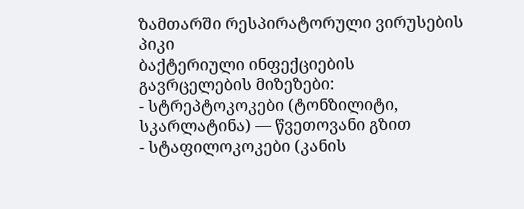ზამთარში რესპირატორული ვირუსების პიკი
ბაქტერიული ინფექციების გავრცელების მიზეზები:
- სტრეპტოკოკები (ტონზილიტი, სკარლატინა) — წვეთოვანი გზით
- სტაფილოკოკები (კანის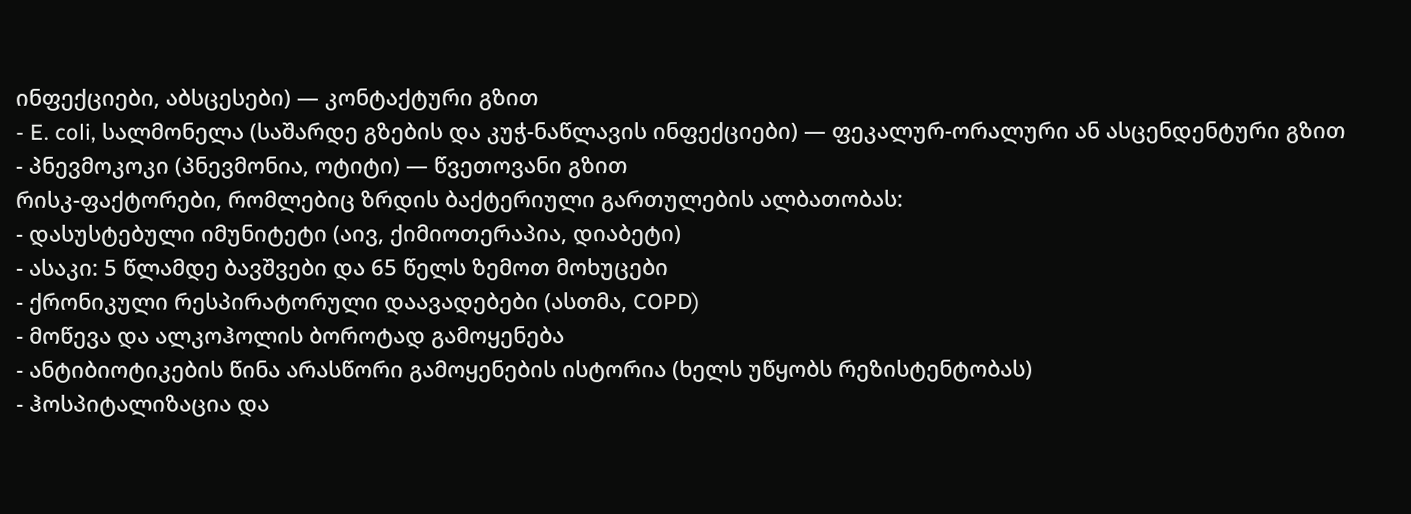ინფექციები, აბსცესები) — კონტაქტური გზით
- E. coli, სალმონელა (საშარდე გზების და კუჭ-ნაწლავის ინფექციები) — ფეკალურ-ორალური ან ასცენდენტური გზით
- პნევმოკოკი (პნევმონია, ოტიტი) — წვეთოვანი გზით
რისკ-ფაქტორები, რომლებიც ზრდის ბაქტერიული გართულების ალბათობას:
- დასუსტებული იმუნიტეტი (აივ, ქიმიოთერაპია, დიაბეტი)
- ასაკი: 5 წლამდე ბავშვები და 65 წელს ზემოთ მოხუცები
- ქრონიკული რესპირატორული დაავადებები (ასთმა, COPD)
- მოწევა და ალკოჰოლის ბოროტად გამოყენება
- ანტიბიოტიკების წინა არასწორი გამოყენების ისტორია (ხელს უწყობს რეზისტენტობას)
- ჰოსპიტალიზაცია და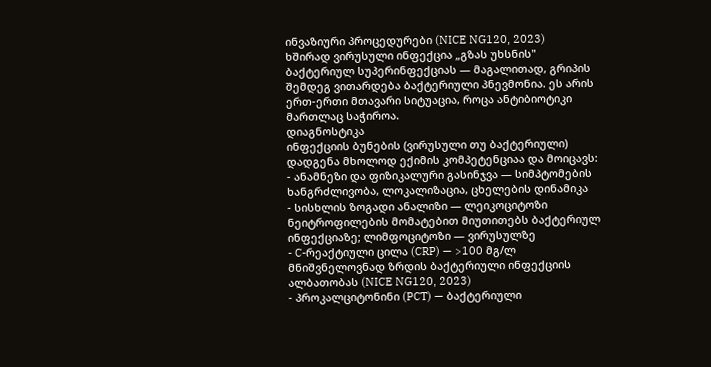ინვაზიური პროცედურები (NICE NG120, 2023)
ხშირად ვირუსული ინფექცია „გზას უხსნის" ბაქტერიულ სუპერინფექციას — მაგალითად, გრიპის შემდეგ ვითარდება ბაქტერიული პნევმონია. ეს არის ერთ-ერთი მთავარი სიტუაცია, როცა ანტიბიოტიკი მართლაც საჭიროა.
დიაგნოსტიკა
ინფექციის ბუნების (ვირუსული თუ ბაქტერიული) დადგენა მხოლოდ ექიმის კომპეტენციაა და მოიცავს:
- ანამნეზი და ფიზიკალური გასინჯვა — სიმპტომების ხანგრძლივობა, ლოკალიზაცია, ცხელების დინამიკა
- სისხლის ზოგადი ანალიზი — ლეიკოციტოზი ნეიტროფილების მომატებით მიუთითებს ბაქტერიულ ინფექციაზე; ლიმფოციტოზი — ვირუსულზე
- C-რეაქტიული ცილა (CRP) — >100 მგ/ლ მნიშვნელოვნად ზრდის ბაქტერიული ინფექციის ალბათობას (NICE NG120, 2023)
- პროკალციტონინი (PCT) — ბაქტერიული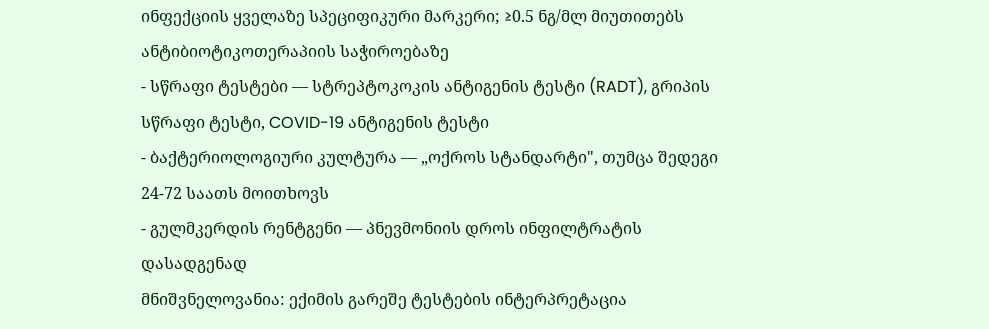ინფექციის ყველაზე სპეციფიკური მარკერი; ≥0.5 ნგ/მლ მიუთითებს ანტიბიოტიკოთერაპიის საჭიროებაზე
- სწრაფი ტესტები — სტრეპტოკოკის ანტიგენის ტესტი (RADT), გრიპის სწრაფი ტესტი, COVID-19 ანტიგენის ტესტი
- ბაქტერიოლოგიური კულტურა — „ოქროს სტანდარტი", თუმცა შედეგი 24-72 საათს მოითხოვს
- გულმკერდის რენტგენი — პნევმონიის დროს ინფილტრატის დასადგენად
მნიშვნელოვანია: ექიმის გარეშე ტესტების ინტერპრეტაცია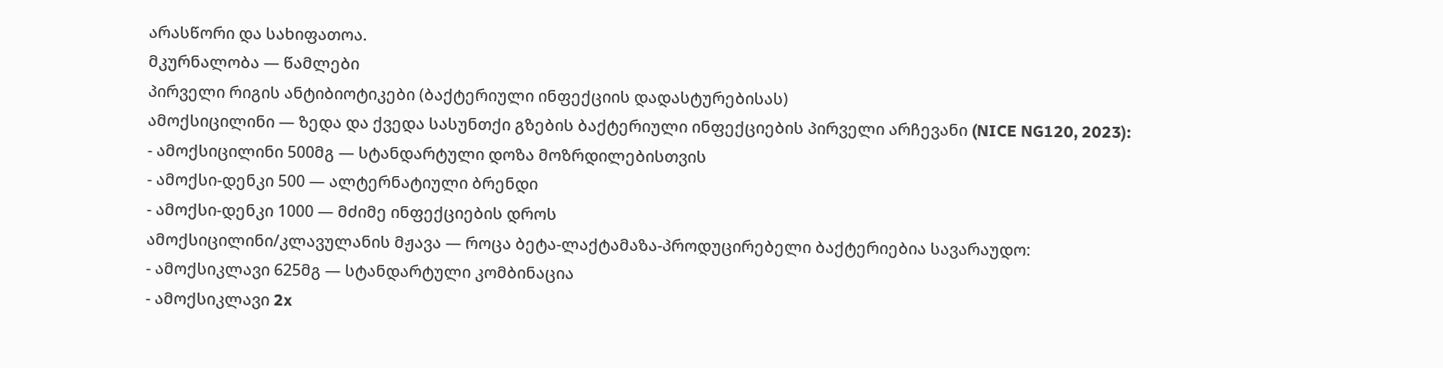არასწორი და სახიფათოა.
მკურნალობა — წამლები
პირველი რიგის ანტიბიოტიკები (ბაქტერიული ინფექციის დადასტურებისას)
ამოქსიცილინი — ზედა და ქვედა სასუნთქი გზების ბაქტერიული ინფექციების პირველი არჩევანი (NICE NG120, 2023):
- ამოქსიცილინი 500მგ — სტანდარტული დოზა მოზრდილებისთვის
- ამოქსი-დენკი 500 — ალტერნატიული ბრენდი
- ამოქსი-დენკი 1000 — მძიმე ინფექციების დროს
ამოქსიცილინი/კლავულანის მჟავა — როცა ბეტა-ლაქტამაზა-პროდუცირებელი ბაქტერიებია სავარაუდო:
- ამოქსიკლავი 625მგ — სტანდარტული კომბინაცია
- ამოქსიკლავი 2x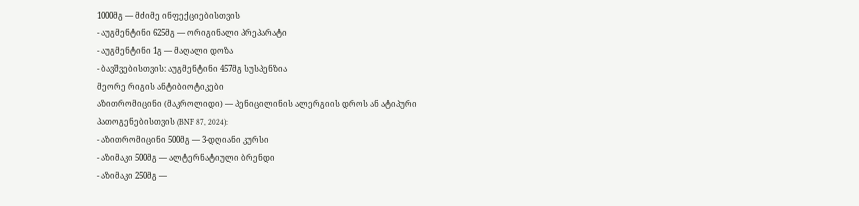1000მგ — მძიმე ინფექციებისთვის
- აუგმენტინი 625მგ — ორიგინალი პრეპარატი
- აუგმენტინი 1გ — მაღალი დოზა
- ბავშვებისთვის: აუგმენტინი 457მგ სუსპენზია
მეორე რიგის ანტიბიოტიკები
აზითრომიცინი (მაკროლიდი) — პენიცილინის ალერგიის დროს ან ატიპური პათოგენებისთვის (BNF 87, 2024):
- აზითრომიცინი 500მგ — 3-დღიანი კურსი
- აზიმაკი 500მგ — ალტერნატიული ბრენდი
- აზიმაკი 250მგ —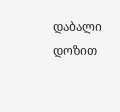დაბალი დოზით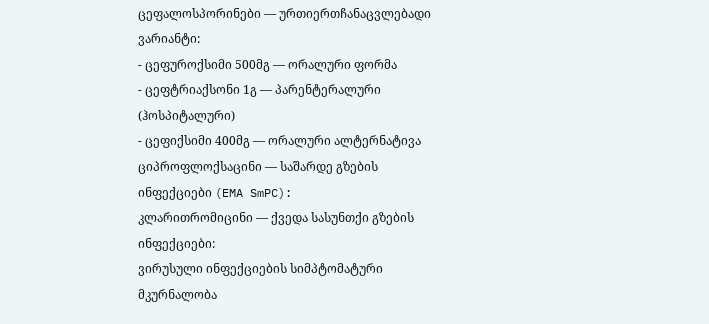ცეფალოსპორინები — ურთიერთჩანაცვლებადი ვარიანტი:
- ცეფუროქსიმი 500მგ — ორალური ფორმა
- ცეფტრიაქსონი 1გ — პარენტერალური (ჰოსპიტალური)
- ცეფიქსიმი 400მგ — ორალური ალტერნატივა
ციპროფლოქსაცინი — საშარდე გზების ინფექციები (EMA SmPC):
კლარითრომიცინი — ქვედა სასუნთქი გზების ინფექციები:
ვირუსული ინფექციების სიმპტომატური მკურნალობა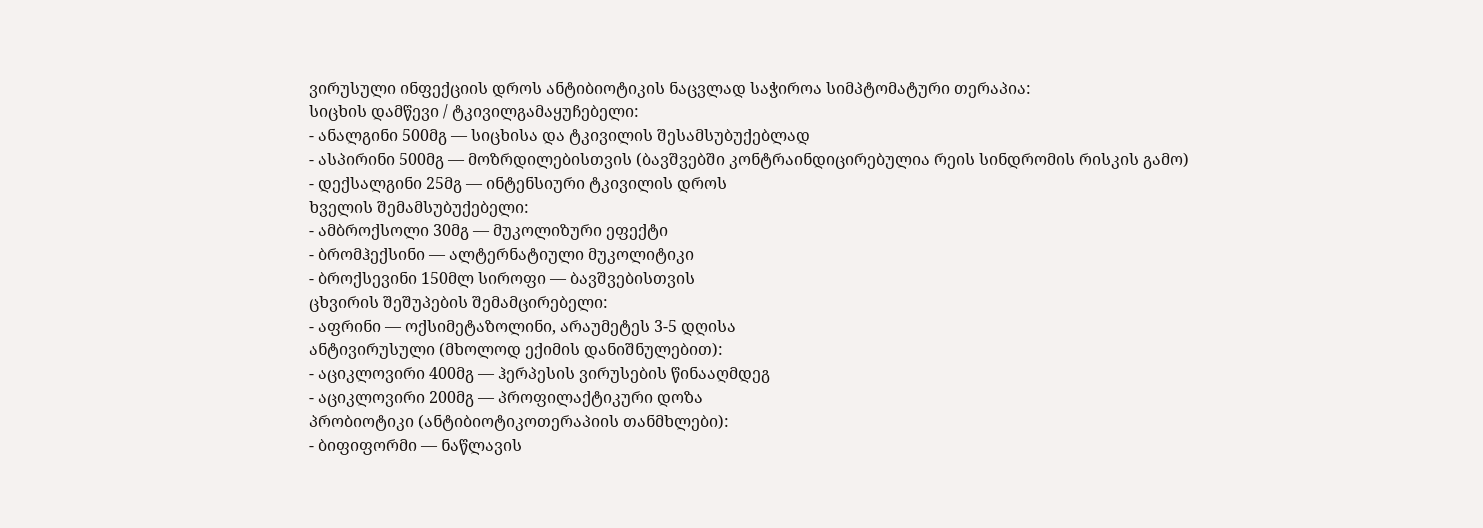ვირუსული ინფექციის დროს ანტიბიოტიკის ნაცვლად საჭიროა სიმპტომატური თერაპია:
სიცხის დამწევი / ტკივილგამაყუჩებელი:
- ანალგინი 500მგ — სიცხისა და ტკივილის შესამსუბუქებლად
- ასპირინი 500მგ — მოზრდილებისთვის (ბავშვებში კონტრაინდიცირებულია რეის სინდრომის რისკის გამო)
- დექსალგინი 25მგ — ინტენსიური ტკივილის დროს
ხველის შემამსუბუქებელი:
- ამბროქსოლი 30მგ — მუკოლიზური ეფექტი
- ბრომჰექსინი — ალტერნატიული მუკოლიტიკი
- ბროქსევინი 150მლ სიროფი — ბავშვებისთვის
ცხვირის შეშუპების შემამცირებელი:
- აფრინი — ოქსიმეტაზოლინი, არაუმეტეს 3-5 დღისა
ანტივირუსული (მხოლოდ ექიმის დანიშნულებით):
- აციკლოვირი 400მგ — ჰერპესის ვირუსების წინააღმდეგ
- აციკლოვირი 200მგ — პროფილაქტიკური დოზა
პრობიოტიკი (ანტიბიოტიკოთერაპიის თანმხლები):
- ბიფიფორმი — ნაწლავის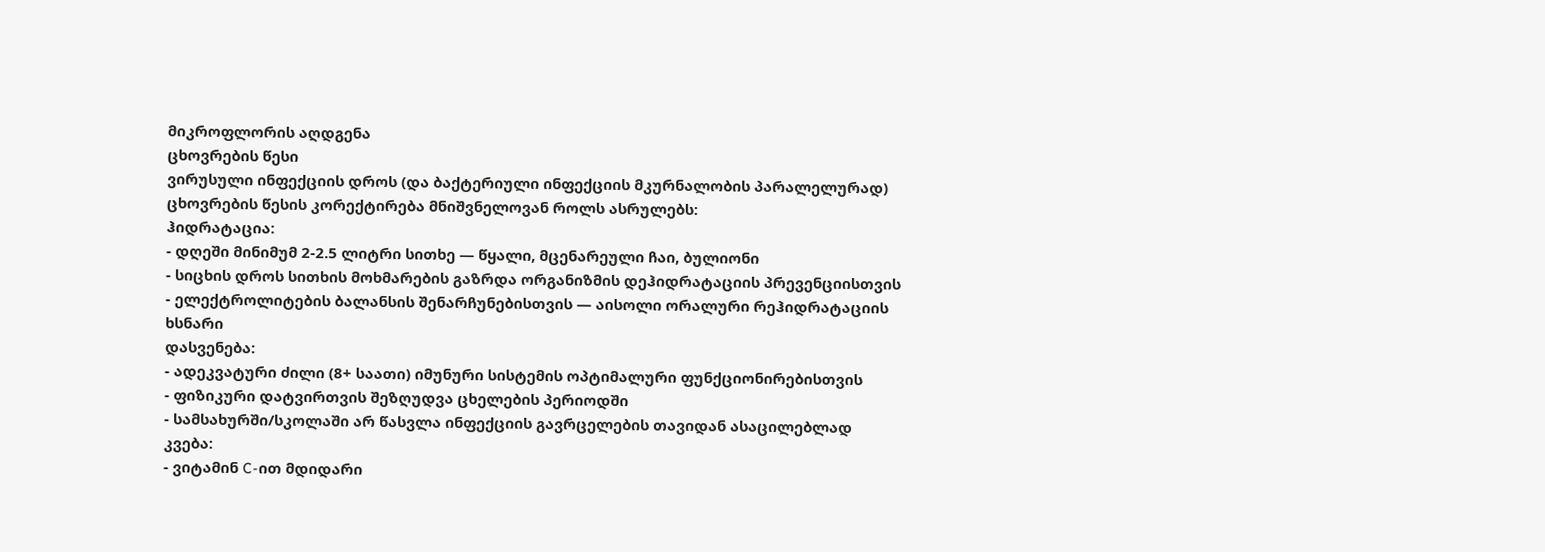მიკროფლორის აღდგენა
ცხოვრების წესი
ვირუსული ინფექციის დროს (და ბაქტერიული ინფექციის მკურნალობის პარალელურად) ცხოვრების წესის კორექტირება მნიშვნელოვან როლს ასრულებს:
ჰიდრატაცია:
- დღეში მინიმუმ 2-2.5 ლიტრი სითხე — წყალი, მცენარეული ჩაი, ბულიონი
- სიცხის დროს სითხის მოხმარების გაზრდა ორგანიზმის დეჰიდრატაციის პრევენციისთვის
- ელექტროლიტების ბალანსის შენარჩუნებისთვის — აისოლი ორალური რეჰიდრატაციის ხსნარი
დასვენება:
- ადეკვატური ძილი (8+ საათი) იმუნური სისტემის ოპტიმალური ფუნქციონირებისთვის
- ფიზიკური დატვირთვის შეზღუდვა ცხელების პერიოდში
- სამსახურში/სკოლაში არ წასვლა ინფექციის გავრცელების თავიდან ასაცილებლად
კვება:
- ვიტამინ C-ით მდიდარი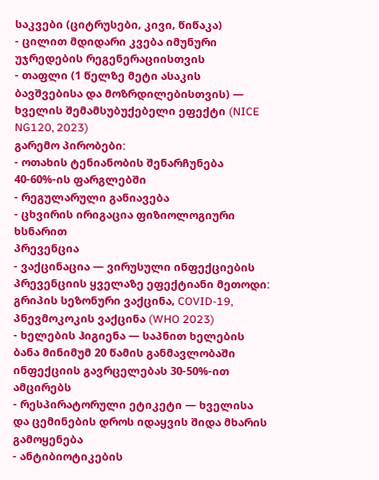საკვები (ციტრუსები, კივი, წიწაკა)
- ცილით მდიდარი კვება იმუნური უჯრედების რეგენერაციისთვის
- თაფლი (1 წელზე მეტი ასაკის ბავშვებისა და მოზრდილებისთვის) — ხველის შემამსუბუქებელი ეფექტი (NICE NG120, 2023)
გარემო პირობები:
- ოთახის ტენიანობის შენარჩუნება 40-60%-ის ფარგლებში
- რეგულარული განიავება
- ცხვირის ირიგაცია ფიზიოლოგიური ხსნარით
პრევენცია
- ვაქცინაცია — ვირუსული ინფექციების პრევენციის ყველაზე ეფექტიანი მეთოდი: გრიპის სეზონური ვაქცინა, COVID-19, პნევმოკოკის ვაქცინა (WHO 2023)
- ხელების ჰიგიენა — საპნით ხელების ბანა მინიმუმ 20 წამის განმავლობაში ინფექციის გავრცელებას 30-50%-ით ამცირებს
- რესპირატორული ეტიკეტი — ხველისა და ცემინების დროს იდაყვის შიდა მხარის გამოყენება
- ანტიბიოტიკების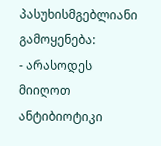პასუხისმგებლიანი გამოყენება:
- არასოდეს მიიღოთ ანტიბიოტიკი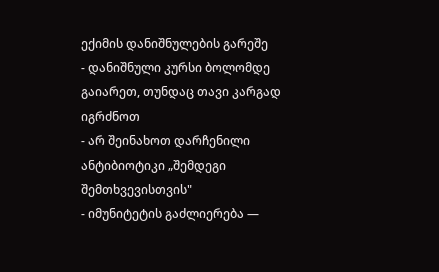ექიმის დანიშნულების გარეშე
- დანიშნული კურსი ბოლომდე გაიარეთ, თუნდაც თავი კარგად იგრძნოთ
- არ შეინახოთ დარჩენილი ანტიბიოტიკი „შემდეგი შემთხვევისთვის"
- იმუნიტეტის გაძლიერება —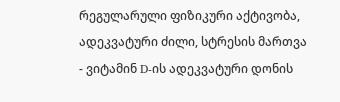რეგულარული ფიზიკური აქტივობა, ადეკვატური ძილი, სტრესის მართვა
- ვიტამინ D-ის ადეკვატური დონის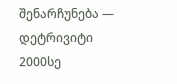შენარჩუნება — დეტრივიტი 2000სე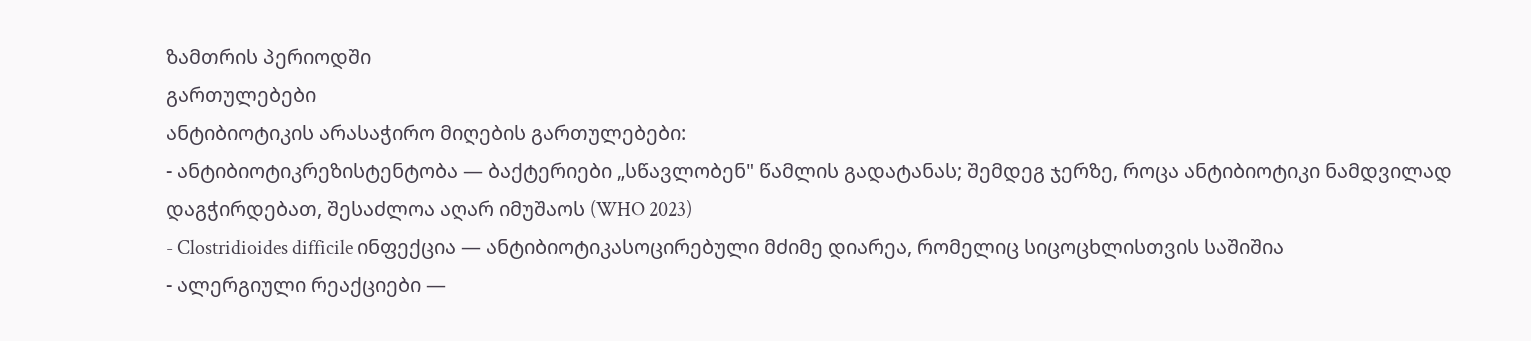ზამთრის პერიოდში
გართულებები
ანტიბიოტიკის არასაჭირო მიღების გართულებები:
- ანტიბიოტიკრეზისტენტობა — ბაქტერიები „სწავლობენ" წამლის გადატანას; შემდეგ ჯერზე, როცა ანტიბიოტიკი ნამდვილად დაგჭირდებათ, შესაძლოა აღარ იმუშაოს (WHO 2023)
- Clostridioides difficile ინფექცია — ანტიბიოტიკასოცირებული მძიმე დიარეა, რომელიც სიცოცხლისთვის საშიშია
- ალერგიული რეაქციები —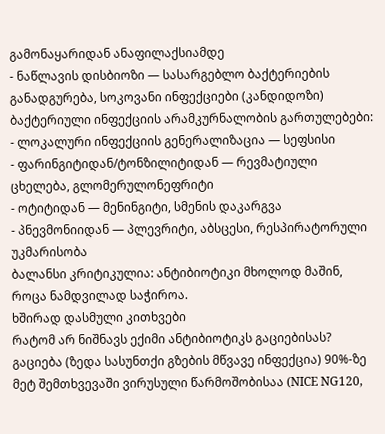გამონაყარიდან ანაფილაქსიამდე
- ნაწლავის დისბიოზი — სასარგებლო ბაქტერიების განადგურება, სოკოვანი ინფექციები (კანდიდოზი)
ბაქტერიული ინფექციის არამკურნალობის გართულებები:
- ლოკალური ინფექციის გენერალიზაცია — სეფსისი
- ფარინგიტიდან/ტონზილიტიდან — რევმატიული ცხელება, გლომერულონეფრიტი
- ოტიტიდან — მენინგიტი, სმენის დაკარგვა
- პნევმონიიდან — პლევრიტი, აბსცესი, რესპირატორული უკმარისობა
ბალანსი კრიტიკულია: ანტიბიოტიკი მხოლოდ მაშინ, როცა ნამდვილად საჭიროა.
ხშირად დასმული კითხვები
რატომ არ ნიშნავს ექიმი ანტიბიოტიკს გაციებისას?
გაციება (ზედა სასუნთქი გზების მწვავე ინფექცია) 90%-ზე მეტ შემთხვევაში ვირუსული წარმოშობისაა (NICE NG120,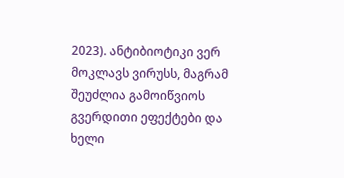2023). ანტიბიოტიკი ვერ მოკლავს ვირუსს, მაგრამ შეუძლია გამოიწვიოს გვერდითი ეფექტები და ხელი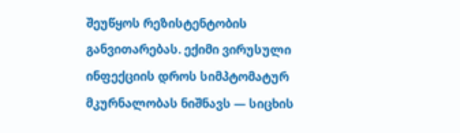შეუწყოს რეზისტენტობის განვითარებას. ექიმი ვირუსული ინფექციის დროს სიმპტომატურ მკურნალობას ნიშნავს — სიცხის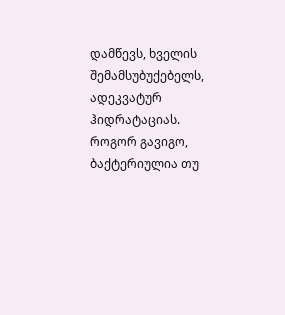დამწევს, ხველის შემამსუბუქებელს, ადეკვატურ ჰიდრატაციას.
როგორ გავიგო, ბაქტერიულია თუ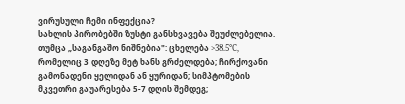ვირუსული ჩემი ინფექცია?
სახლის პირობებში ზუსტი განსხვავება შეუძლებელია. თუმცა „საგანგაშო ნიშნებია": ცხელება >38.5°C, რომელიც 3 დღეზე მეტ ხანს გრძელდება; ჩირქოვანი გამონადენი ყელიდან ან ყურიდან; სიმპტომების მკვეთრი გაუარესება 5-7 დღის შემდეგ;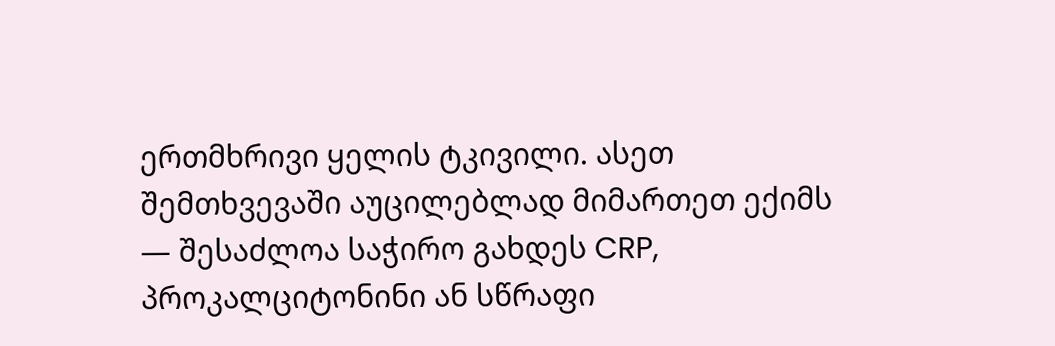ერთმხრივი ყელის ტკივილი. ასეთ შემთხვევაში აუცილებლად მიმართეთ ექიმს — შესაძლოა საჭირო გახდეს CRP, პროკალციტონინი ან სწრაფი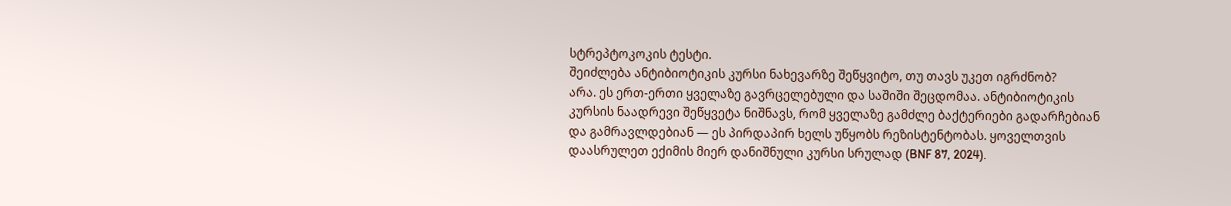სტრეპტოკოკის ტესტი.
შეიძლება ანტიბიოტიკის კურსი ნახევარზე შეწყვიტო, თუ თავს უკეთ იგრძნობ?
არა. ეს ერთ-ერთი ყველაზე გავრცელებული და საშიში შეცდომაა. ანტიბიოტიკის კურსის ნაადრევი შეწყვეტა ნიშნავს, რომ ყველაზე გამძლე ბაქტერიები გადარჩებიან და გამრავლდებიან — ეს პირდაპირ ხელს უწყობს რეზისტენტობას. ყოველთვის დაასრულეთ ექიმის მიერ დანიშნული კურსი სრულად (BNF 87, 2024).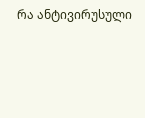რა ანტივირუსული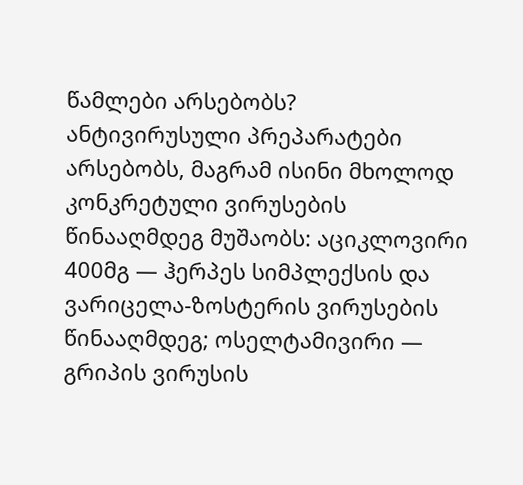წამლები არსებობს?
ანტივირუსული პრეპარატები არსებობს, მაგრამ ისინი მხოლოდ კონკრეტული ვირუსების წინააღმდეგ მუშაობს: აციკლოვირი 400მგ — ჰერპეს სიმპლექსის და ვარიცელა-ზოსტერის ვირუსების წინააღმდეგ; ოსელტამივირი — გრიპის ვირუსის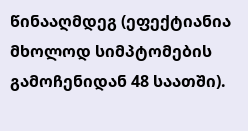წინააღმდეგ (ეფექტიანია მხოლოდ სიმპტომების გამოჩენიდან 48 საათში).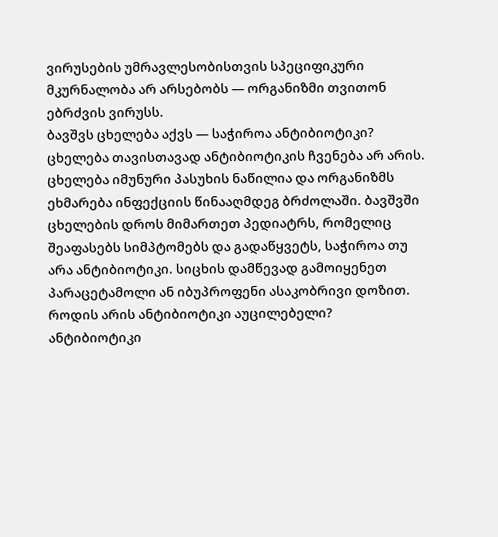ვირუსების უმრავლესობისთვის სპეციფიკური მკურნალობა არ არსებობს — ორგანიზმი თვითონ ებრძვის ვირუსს.
ბავშვს ცხელება აქვს — საჭიროა ანტიბიოტიკი?
ცხელება თავისთავად ანტიბიოტიკის ჩვენება არ არის. ცხელება იმუნური პასუხის ნაწილია და ორგანიზმს ეხმარება ინფექციის წინააღმდეგ ბრძოლაში. ბავშვში ცხელების დროს მიმართეთ პედიატრს, რომელიც შეაფასებს სიმპტომებს და გადაწყვეტს, საჭიროა თუ არა ანტიბიოტიკი. სიცხის დამწევად გამოიყენეთ პარაცეტამოლი ან იბუპროფენი ასაკობრივი დოზით.
როდის არის ანტიბიოტიკი აუცილებელი?
ანტიბიოტიკი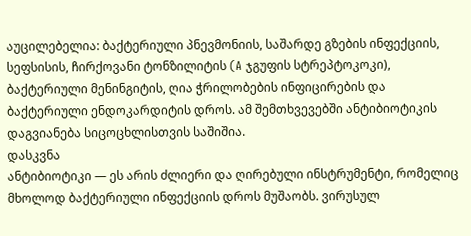აუცილებელია: ბაქტერიული პნევმონიის, საშარდე გზების ინფექციის, სეფსისის, ჩირქოვანი ტონზილიტის (A ჯგუფის სტრეპტოკოკი), ბაქტერიული მენინგიტის, ღია ჭრილობების ინფიცირების და ბაქტერიული ენდოკარდიტის დროს. ამ შემთხვევებში ანტიბიოტიკის დაგვიანება სიცოცხლისთვის საშიშია.
დასკვნა
ანტიბიოტიკი — ეს არის ძლიერი და ღირებული ინსტრუმენტი, რომელიც მხოლოდ ბაქტერიული ინფექციის დროს მუშაობს. ვირუსულ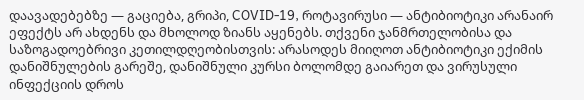დაავადებებზე — გაციება, გრიპი, COVID-19, როტავირუსი — ანტიბიოტიკი არანაირ ეფექტს არ ახდენს და მხოლოდ ზიანს აყენებს. თქვენი ჯანმრთელობისა და საზოგადოებრივი კეთილდღეობისთვის: არასოდეს მიიღოთ ანტიბიოტიკი ექიმის დანიშნულების გარეშე, დანიშნული კურსი ბოლომდე გაიარეთ და ვირუსული ინფექციის დროს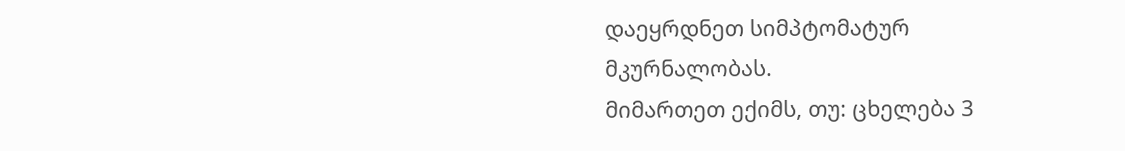დაეყრდნეთ სიმპტომატურ მკურნალობას.
მიმართეთ ექიმს, თუ: ცხელება 3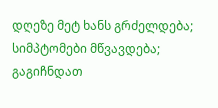დღეზე მეტ ხანს გრძელდება; სიმპტომები მწვავდება; გაგიჩნდათ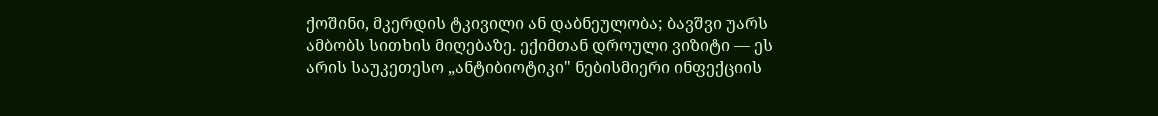ქოშინი, მკერდის ტკივილი ან დაბნეულობა; ბავშვი უარს ამბობს სითხის მიღებაზე. ექიმთან დროული ვიზიტი — ეს არის საუკეთესო „ანტიბიოტიკი" ნებისმიერი ინფექციის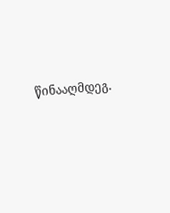წინააღმდეგ.